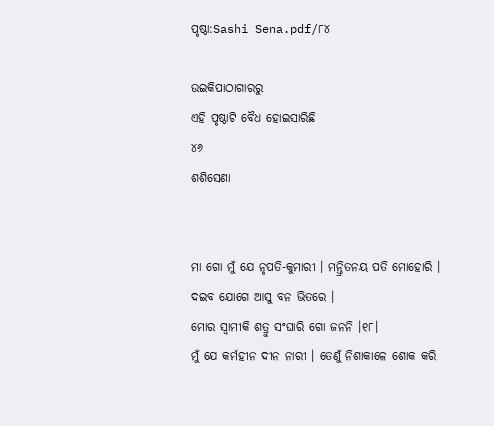ପୃଷ୍ଠା:Sashi Sena.pdf/୮୪

ଉଇକିପାଠାଗାର‌ରୁ
ଏହି ପୃଷ୍ଠାଟି ବୈଧ ହୋଇସାରିଛି
୪୬
ଶଶିସେଣା


ମା ଗୋ ମୁଁ ଯେ ନୃପତି-କୁମାରୀ । ମନ୍ତ୍ରିତନୟ ପତି ମୋହୋରି ।
ଦଇବ ଯୋଗେ ଆସୁ ବନ ଭିତରେ ।
ମୋର ସ୍ୱାମୀକି ଶତ୍ରୁ ସଂଘାରି ଗୋ ଜନନି ।୧୮।
ମୁଁ ଯେ କର୍ମହୀନ ଦୀନ ନାରୀ । ତେଣୁଁ ନିଶାକାଳେ ଶୋକ କରି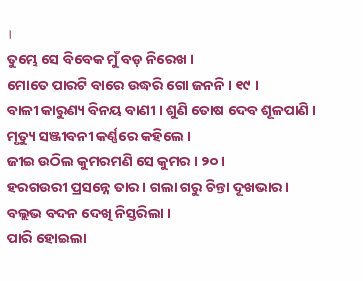।
ତୁମ୍ଭେ ସେ ବିବେକ ମୁଁ ବଡ଼ ନିରେଖ ।
ମୋତେ ପାରଟି ବାରେ ଉଦ୍ଧରି ଗୋ ଜନନି । ୧୯ ।
ବାଳୀ କାରୁଣ୍ୟ ବିନୟ ବାଣୀ । ଶୁଣି ତୋଷ ଦେବ ଶୂଳପାଣି ।
ମୃତ୍ୟୁ ସଞ୍ଜୀବନୀ କର୍ଣ୍ଣରେ କହିଲେ ।
ଜୀଇ ଉଠିଲ କୁମରମଣି ସେ କୁମର । ୨୦ ।
ହରଗଉରୀ ପ୍ରସନ୍ନେ ତାର । ଗଲା ଗରୁ ଚିନ୍ତା ଦୂଖଭାର ।
ବଲ୍ଲଭ ବଦନ ଦେଖି ନିସ୍ତରିଲା ।
ପାରି ହୋଇଲା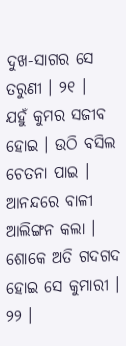ଦୁଖ-ସାଗର ସେ ତରୁଣୀ । ୨୧ ।
ଯହୁଁ କୁମର ସଜୀବ ହୋଇ । ଉଠି ବସିଲ ଚେତନା ପାଇ ।
ଆନନ୍ଦରେ ବାଳୀ ଆଲିଙ୍ଗନ କଲା ।
ଶୋକେ ଅତି ଗଦଗଦ ହୋଇ ସେ କୁମାରୀ । ୨୨ ।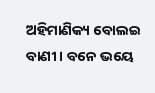ଅହିମାଣିକ୍ୟ ବୋଲଇ ବାଣୀ । ବନେ ଭୟେ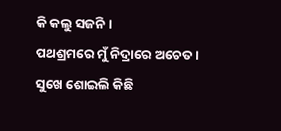କି କଲୁ ସଜନି ।
ପଥଶ୍ରମରେ ମୁଁ ନିଦ୍ରାରେ ଅଚେତ ।
ସୁଖେ ଶୋଇଲି କିଛି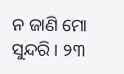ନ ଜାଣି ମୋ ସୁନ୍ଦରି । ୨୩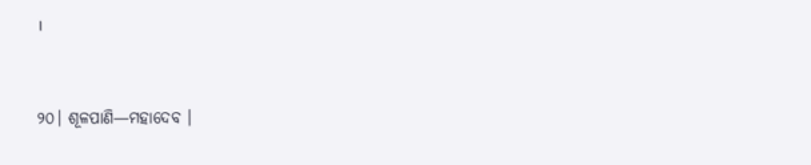।


୨୦। ଶୂଳପାଣି—ମହାଦେବ ।